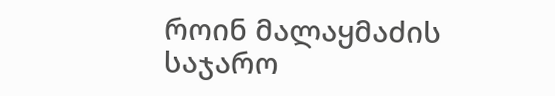როინ მალაყმაძის საჯარო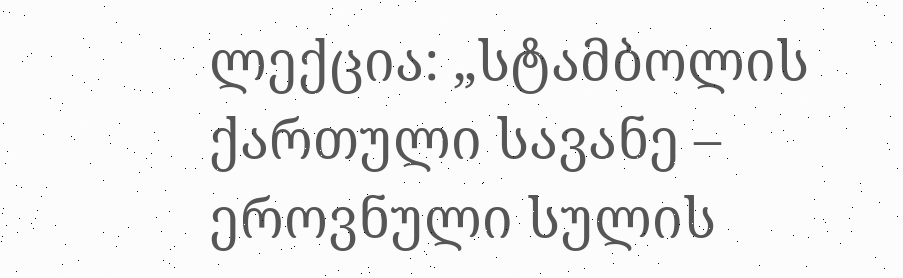ლექცია: „სტამბოლის ქართული სავანე – ეროვნული სულის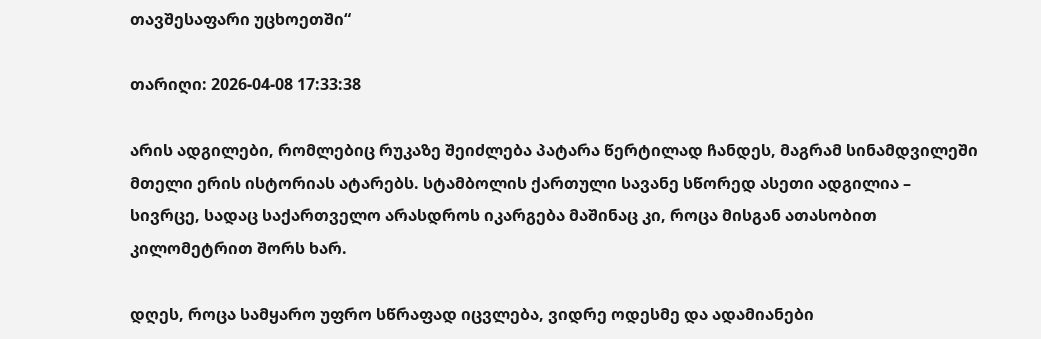თავშესაფარი უცხოეთში“

თარიღი: 2026-04-08 17:33:38

არის ადგილები, რომლებიც რუკაზე შეიძლება პატარა წერტილად ჩანდეს, მაგრამ სინამდვილეში მთელი ერის ისტორიას ატარებს. სტამბოლის ქართული სავანე სწორედ ასეთი ადგილია – სივრცე, სადაც საქართველო არასდროს იკარგება მაშინაც კი, როცა მისგან ათასობით კილომეტრით შორს ხარ.

დღეს, როცა სამყარო უფრო სწრაფად იცვლება, ვიდრე ოდესმე და ადამიანები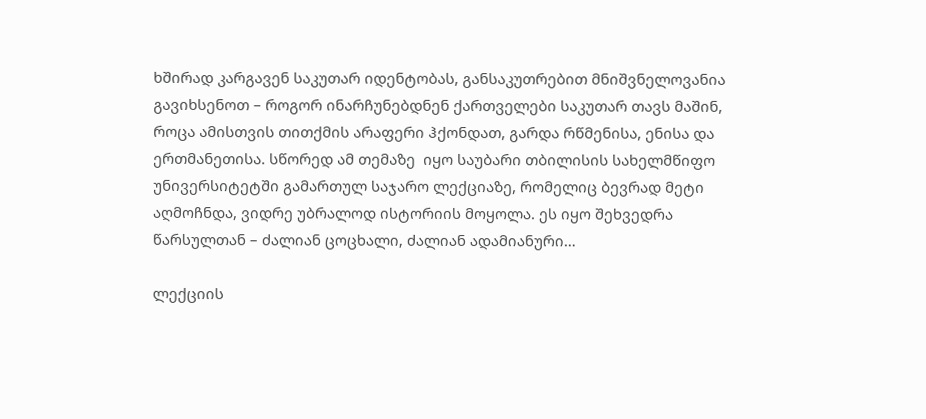ხშირად კარგავენ საკუთარ იდენტობას, განსაკუთრებით მნიშვნელოვანია გავიხსენოთ – როგორ ინარჩუნებდნენ ქართველები საკუთარ თავს მაშინ, როცა ამისთვის თითქმის არაფერი ჰქონდათ, გარდა რწმენისა, ენისა და ერთმანეთისა. სწორედ ამ თემაზე  იყო საუბარი თბილისის სახელმწიფო უნივერსიტეტში გამართულ საჯარო ლექციაზე, რომელიც ბევრად მეტი აღმოჩნდა, ვიდრე უბრალოდ ისტორიის მოყოლა. ეს იყო შეხვედრა წარსულთან – ძალიან ცოცხალი, ძალიან ადამიანური…

ლექციის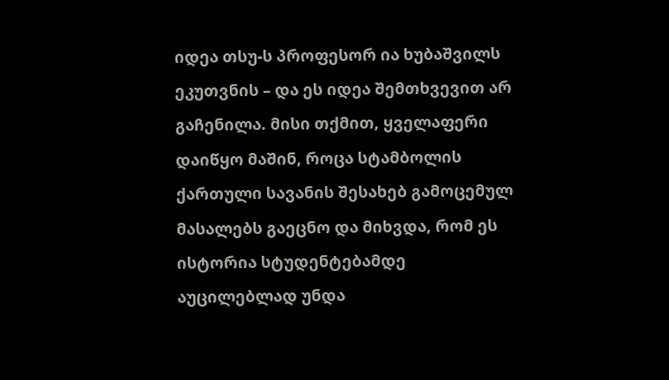იდეა თსუ-ს პროფესორ ია ხუბაშვილს ეკუთვნის – და ეს იდეა შემთხვევით არ გაჩენილა. მისი თქმით, ყველაფერი დაიწყო მაშინ, როცა სტამბოლის ქართული სავანის შესახებ გამოცემულ მასალებს გაეცნო და მიხვდა, რომ ეს ისტორია სტუდენტებამდე აუცილებლად უნდა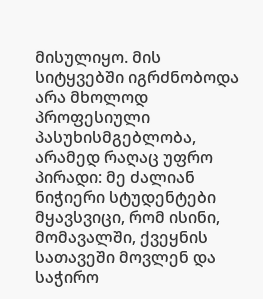მისულიყო. მის სიტყვებში იგრძნობოდა არა მხოლოდ პროფესიული პასუხისმგებლობა, არამედ რაღაც უფრო პირადი: მე ძალიან ნიჭიერი სტუდენტები მყავსვიცი, რომ ისინი, მომავალში, ქვეყნის სათავეში მოვლენ და საჭირო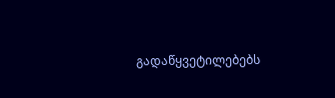გადაწყვეტილებებს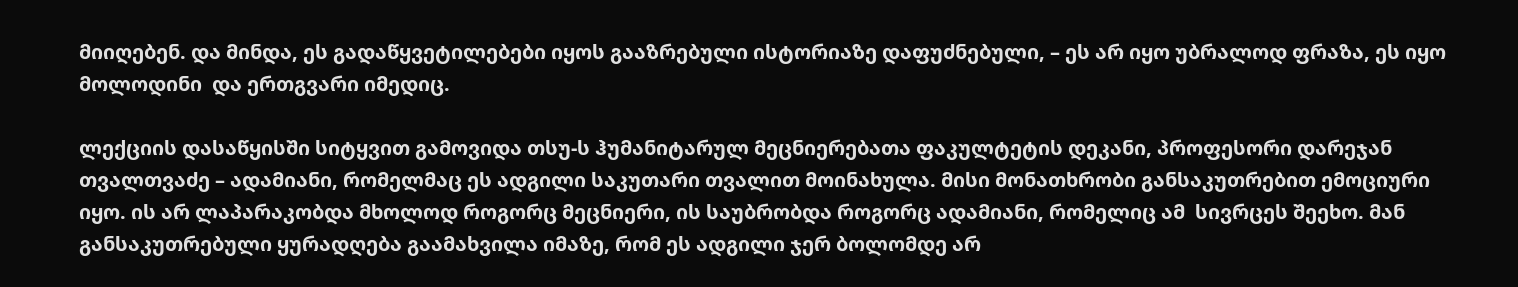მიიღებენ. და მინდა, ეს გადაწყვეტილებები იყოს გააზრებული ისტორიაზე დაფუძნებული, – ეს არ იყო უბრალოდ ფრაზა, ეს იყო მოლოდინი  და ერთგვარი იმედიც.

ლექციის დასაწყისში სიტყვით გამოვიდა თსუ-ს ჰუმანიტარულ მეცნიერებათა ფაკულტეტის დეკანი, პროფესორი დარეჯან თვალთვაძე – ადამიანი, რომელმაც ეს ადგილი საკუთარი თვალით მოინახულა. მისი მონათხრობი განსაკუთრებით ემოციური იყო. ის არ ლაპარაკობდა მხოლოდ როგორც მეცნიერი, ის საუბრობდა როგორც ადამიანი, რომელიც ამ  სივრცეს შეეხო. მან განსაკუთრებული ყურადღება გაამახვილა იმაზე, რომ ეს ადგილი ჯერ ბოლომდე არ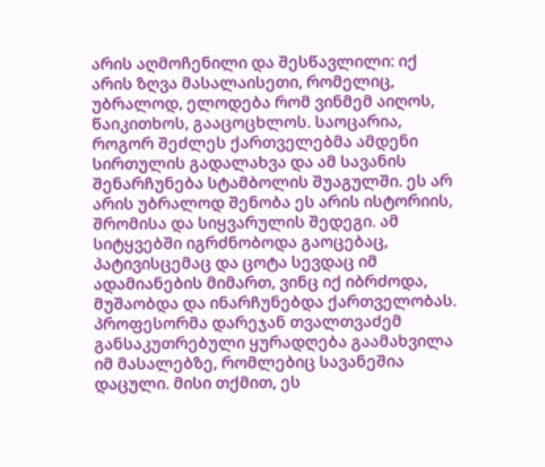არის აღმოჩენილი და შესწავლილი: იქ არის ზღვა მასალაისეთი, რომელიც, უბრალოდ, ელოდება რომ ვინმემ აიღოს, წაიკითხოს, გააცოცხლოს. საოცარია, როგორ შეძლეს ქართველებმა ამდენი სირთულის გადალახვა და ამ სავანის შენარჩუნება სტამბოლის შუაგულში. ეს არ არის უბრალოდ შენობა ეს არის ისტორიის, შრომისა და სიყვარულის შედეგი. ამ სიტყვებში იგრძნობოდა გაოცებაც, პატივისცემაც და ცოტა სევდაც იმ ადამიანების მიმართ, ვინც იქ იბრძოდა, მუშაობდა და ინარჩუნებდა ქართველობას. პროფესორმა დარეჯან თვალთვაძემ განსაკუთრებული ყურადღება გაამახვილა იმ მასალებზე, რომლებიც სავანეშია დაცული. მისი თქმით, ეს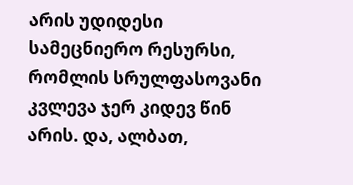არის უდიდესი სამეცნიერო რესურსი, რომლის სრულფასოვანი კვლევა ჯერ კიდევ წინ არის. და, ალბათ,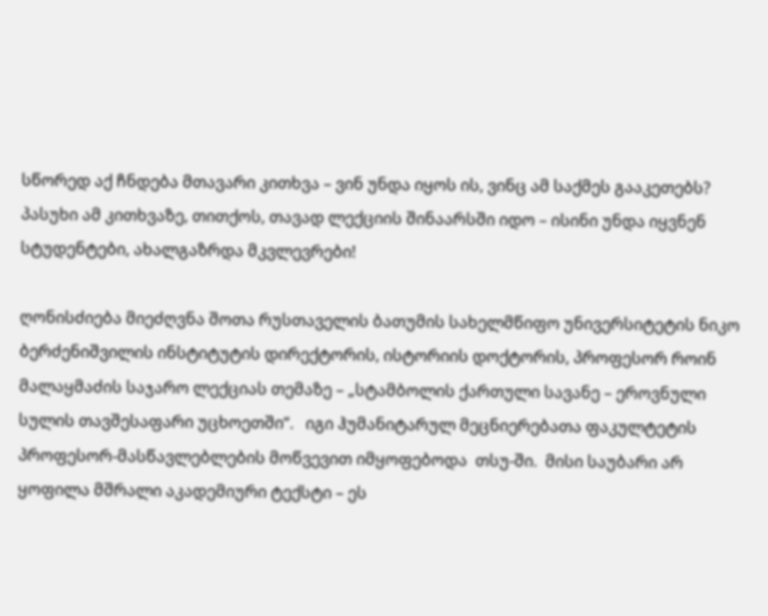სწორედ აქ ჩნდება მთავარი კითხვა – ვინ უნდა იყოს ის, ვინც ამ საქმეს გააკეთებს? პასუხი ამ კითხვაზე, თითქოს, თავად ლექციის შინაარსში იდო – ისინი უნდა იყვნენ სტუდენტები, ახალგაზრდა მკვლევრები!

ღონისძიება მიეძღვნა შოთა რუსთაველის ბათუმის სახელმწიფო უნივერსიტეტის ნიკო ბერძენიშვილის ინსტიტუტის დირექტორის, ისტორიის დოქტორის, პროფესორ როინ მალაყმაძის საჯარო ლექციას თემაზე – „სტამბოლის ქართული სავანე – ეროვნული სულის თავშესაფარი უცხოეთში“.   იგი ჰუმანიტარულ მეცნიერებათა ფაკულტეტის პროფესორ-მასწავლებლების მოწვევით იმყოფებოდა  თსუ-ში.  მისი საუბარი არ ყოფილა მშრალი აკადემიური ტექსტი – ეს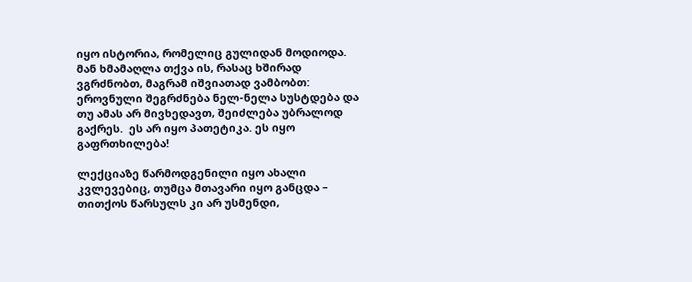იყო ისტორია, რომელიც გულიდან მოდიოდა. მან ხმამაღლა თქვა ის, რასაც ხშირად ვგრძნობთ, მაგრამ იშვიათად ვამბობთ:
ეროვნული შეგრძნება ნელ-ნელა სუსტდება და თუ ამას არ მივხედავთ, შეიძლება უბრალოდ გაქრეს.  ეს არ იყო პათეტიკა. ეს იყო გაფრთხილება!

ლექციაზე წარმოდგენილი იყო ახალი კვლევებიც, თუმცა მთავარი იყო განცდა – თითქოს წარსულს კი არ უსმენდი,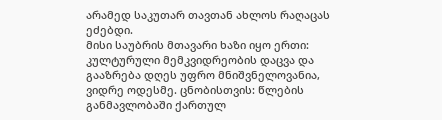არამედ საკუთარ თავთან ახლოს რაღაცას ეძებდი.
მისი საუბრის მთავარი ხაზი იყო ერთი: კულტურული მემკვიდრეობის დაცვა და გააზრება დღეს უფრო მნიშვნელოვანია, ვიდრე ოდესმე. ცნობისთვის: წლების განმავლობაში ქართულ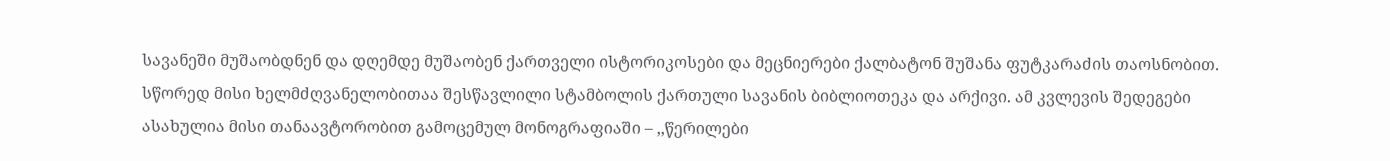სავანეში მუშაობდნენ და დღემდე მუშაობენ ქართველი ისტორიკოსები და მეცნიერები ქალბატონ შუშანა ფუტკარაძის თაოსნობით. სწორედ მისი ხელმძღვანელობითაა შესწავლილი სტამბოლის ქართული სავანის ბიბლიოთეკა და არქივი. ამ კვლევის შედეგები ასახულია მისი თანაავტორობით გამოცემულ მონოგრაფიაში – ,,წერილები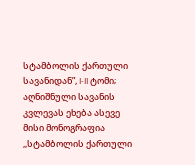სტამბოლის ქართული  სავანიდან”, I-II ტომი; აღნიშნული სავანის კვლევას ეხება ასევე მისი მონოგრაფია ,,სტამბოლის ქართული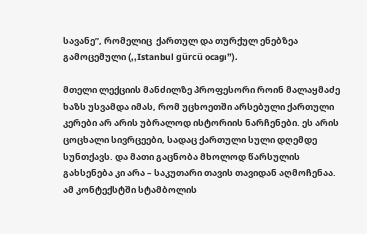სავანე”, რომელიც  ქართულ და თურქულ ენებზეა გამოცემული (,,Istanbul gürcü ocagı”).

მთელი ლექციის მანძილზე პროფესორი როინ მალაყმაძე ხაზს უსვამდა იმას, რომ უცხოეთში არსებული ქართული კერები არ არის უბრალოდ ისტორიის ნარჩენები. ეს არის ცოცხალი სივრცეები, სადაც ქართული სული დღემდე სუნთქავს. და მათი გაცნობა მხოლოდ წარსულის გახსენება კი არა – საკუთარი თავის თავიდან აღმოჩენაა. ამ კონტექსტში სტამბოლის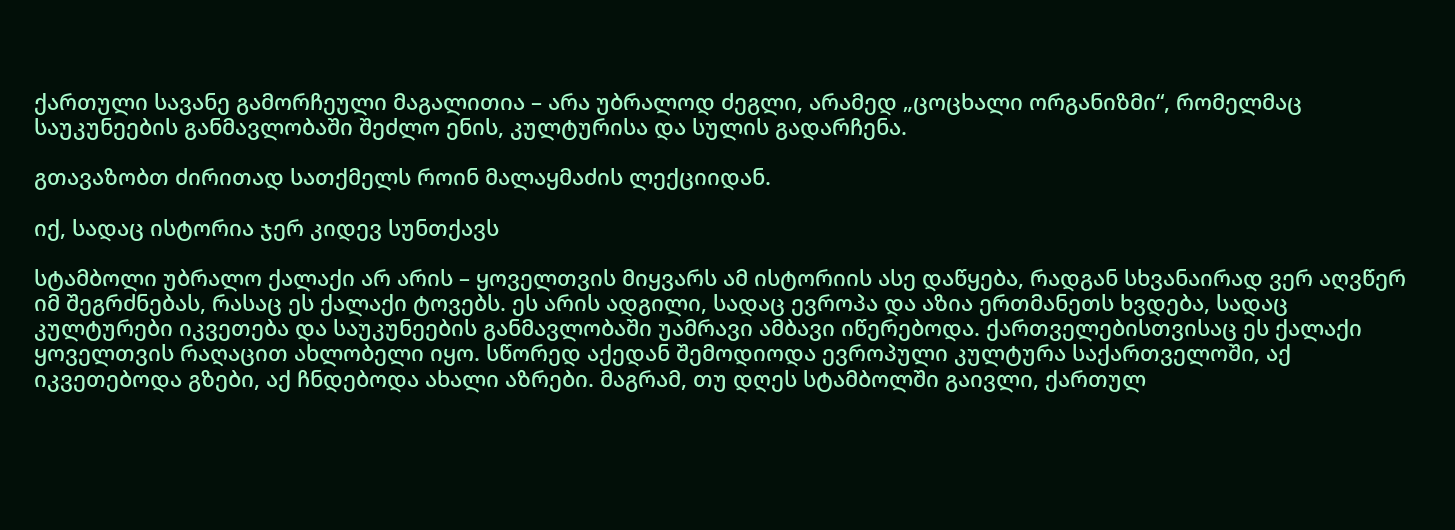ქართული სავანე გამორჩეული მაგალითია – არა უბრალოდ ძეგლი, არამედ „ცოცხალი ორგანიზმი“, რომელმაც საუკუნეების განმავლობაში შეძლო ენის, კულტურისა და სულის გადარჩენა.

გთავაზობთ ძირითად სათქმელს როინ მალაყმაძის ლექციიდან.

იქ, სადაც ისტორია ჯერ კიდევ სუნთქავს

სტამბოლი უბრალო ქალაქი არ არის – ყოველთვის მიყვარს ამ ისტორიის ასე დაწყება, რადგან სხვანაირად ვერ აღვწერ იმ შეგრძნებას, რასაც ეს ქალაქი ტოვებს. ეს არის ადგილი, სადაც ევროპა და აზია ერთმანეთს ხვდება, სადაც კულტურები იკვეთება და საუკუნეების განმავლობაში უამრავი ამბავი იწერებოდა. ქართველებისთვისაც ეს ქალაქი ყოველთვის რაღაცით ახლობელი იყო. სწორედ აქედან შემოდიოდა ევროპული კულტურა საქართველოში, აქ იკვეთებოდა გზები, აქ ჩნდებოდა ახალი აზრები. მაგრამ, თუ დღეს სტამბოლში გაივლი, ქართულ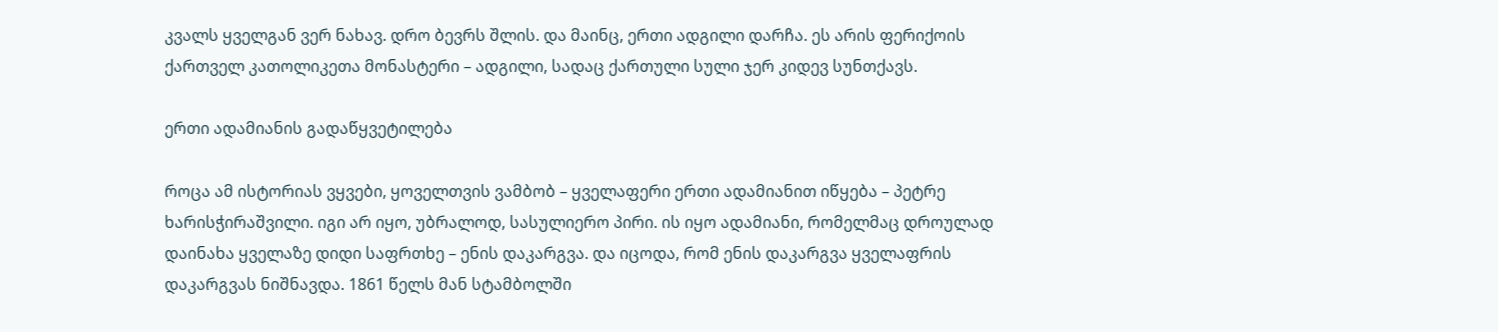კვალს ყველგან ვერ ნახავ. დრო ბევრს შლის. და მაინც, ერთი ადგილი დარჩა. ეს არის ფერიქოის ქართველ კათოლიკეთა მონასტერი – ადგილი, სადაც ქართული სული ჯერ კიდევ სუნთქავს.

ერთი ადამიანის გადაწყვეტილება

როცა ამ ისტორიას ვყვები, ყოველთვის ვამბობ – ყველაფერი ერთი ადამიანით იწყება – პეტრე ხარისჭირაშვილი. იგი არ იყო, უბრალოდ, სასულიერო პირი. ის იყო ადამიანი, რომელმაც დროულად დაინახა ყველაზე დიდი საფრთხე – ენის დაკარგვა. და იცოდა, რომ ენის დაკარგვა ყველაფრის დაკარგვას ნიშნავდა. 1861 წელს მან სტამბოლში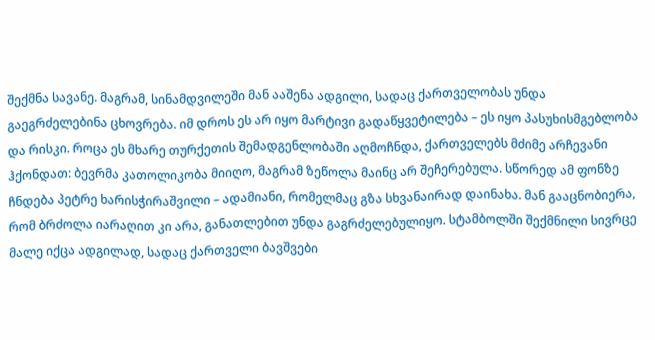შექმნა სავანე. მაგრამ, სინამდვილეში მან ააშენა ადგილი, სადაც ქართველობას უნდა გაეგრძელებინა ცხოვრება. იმ დროს ეს არ იყო მარტივი გადაწყვეტილება – ეს იყო პასუხისმგებლობა და რისკი. როცა ეს მხარე თურქეთის შემადგენლობაში აღმოჩნდა, ქართველებს მძიმე არჩევანი ჰქონდათ: ბევრმა კათოლიკობა მიიღო, მაგრამ ზეწოლა მაინც არ შეჩერებულა. სწორედ ამ ფონზე ჩნდება პეტრე ხარისჭირაშვილი – ადამიანი, რომელმაც გზა სხვანაირად დაინახა. მან გააცნობიერა, რომ ბრძოლა იარაღით კი არა, განათლებით უნდა გაგრძელებულიყო. სტამბოლში შექმნილი სივრცე მალე იქცა ადგილად, სადაც ქართველი ბავშვები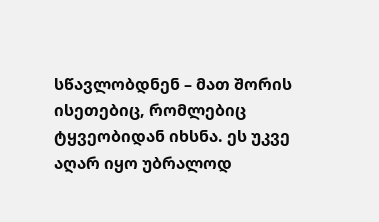სწავლობდნენ – მათ შორის ისეთებიც, რომლებიც ტყვეობიდან იხსნა. ეს უკვე აღარ იყო უბრალოდ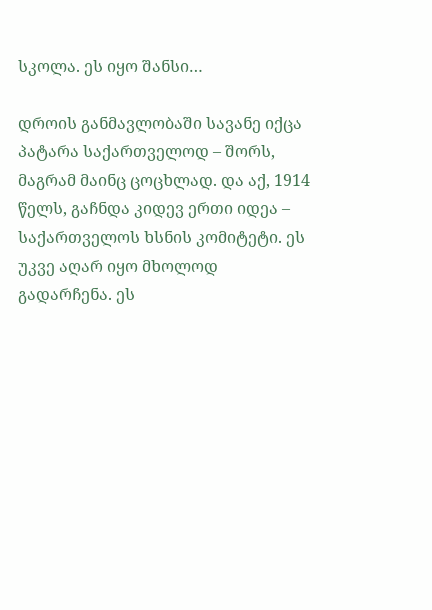სკოლა. ეს იყო შანსი…

დროის განმავლობაში სავანე იქცა პატარა საქართველოდ – შორს, მაგრამ მაინც ცოცხლად. და აქ, 1914 წელს, გაჩნდა კიდევ ერთი იდეა – საქართველოს ხსნის კომიტეტი. ეს უკვე აღარ იყო მხოლოდ გადარჩენა. ეს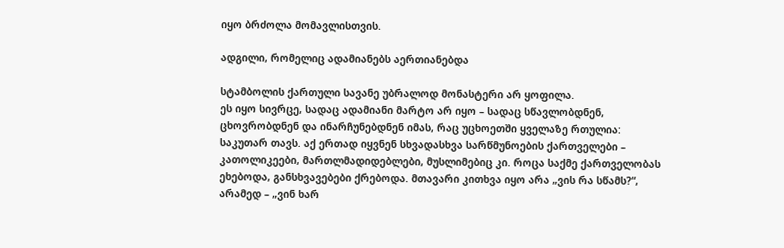იყო ბრძოლა მომავლისთვის.

ადგილი, რომელიც ადამიანებს აერთიანებდა

სტამბოლის ქართული სავანე უბრალოდ მონასტერი არ ყოფილა.
ეს იყო სივრცე, სადაც ადამიანი მარტო არ იყო – სადაც სწავლობდნენ, ცხოვრობდნენ და ინარჩუნებდნენ იმას, რაც უცხოეთში ყველაზე რთულია: საკუთარ თავს. აქ ერთად იყვნენ სხვადასხვა სარწმუნოების ქართველები – კათოლიკეები, მართლმადიდებლები, მუსლიმებიც კი. როცა საქმე ქართველობას ეხებოდა, განსხვავებები ქრებოდა. მთავარი კითხვა იყო არა „ვის რა სწამს?“, არამედ – „ვინ ხარ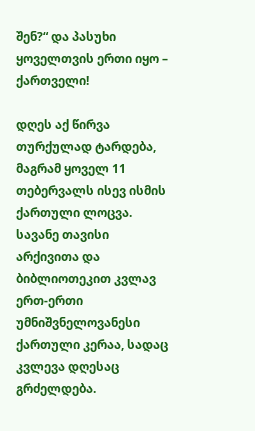შენ?“ და პასუხი ყოველთვის ერთი იყო – ქართველი!

დღეს აქ წირვა თურქულად ტარდება, მაგრამ ყოველ 11 თებერვალს ისევ ისმის ქართული ლოცვა.
სავანე თავისი არქივითა და ბიბლიოთეკით კვლავ ერთ-ერთი უმნიშვნელოვანესი ქართული კერაა, სადაც კვლევა დღესაც გრძელდება.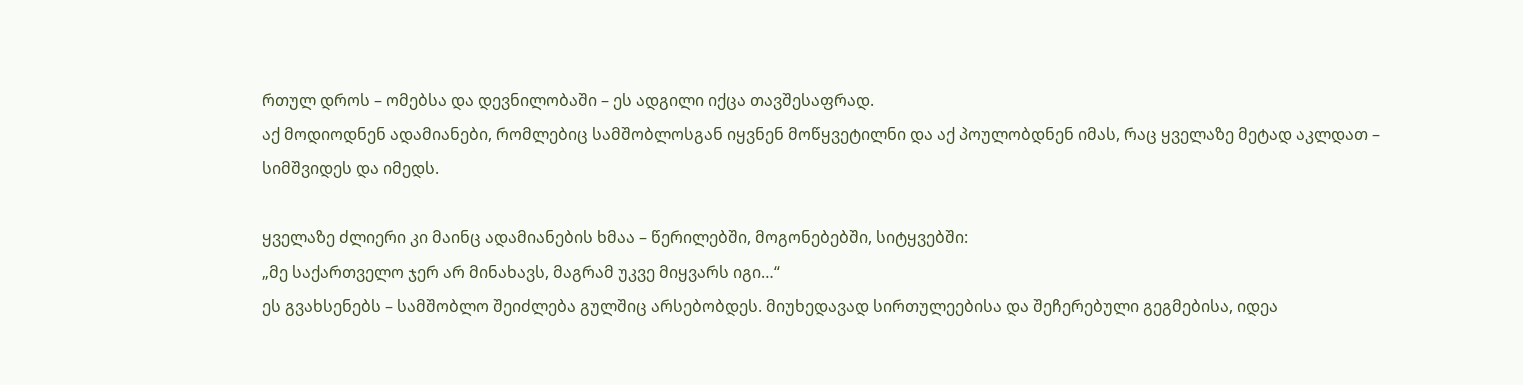რთულ დროს – ომებსა და დევნილობაში – ეს ადგილი იქცა თავშესაფრად.
აქ მოდიოდნენ ადამიანები, რომლებიც სამშობლოსგან იყვნენ მოწყვეტილნი და აქ პოულობდნენ იმას, რაც ყველაზე მეტად აკლდათ – სიმშვიდეს და იმედს.

ყველაზე ძლიერი კი მაინც ადამიანების ხმაა – წერილებში, მოგონებებში, სიტყვებში:
„მე საქართველო ჯერ არ მინახავს, მაგრამ უკვე მიყვარს იგი…“
ეს გვახსენებს – სამშობლო შეიძლება გულშიც არსებობდეს. მიუხედავად სირთულეებისა და შეჩერებული გეგმებისა, იდეა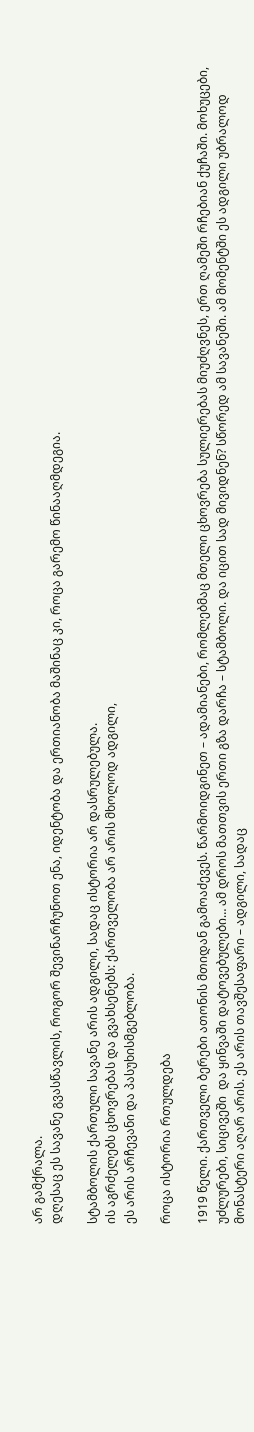არ გამქრალა.
დღესაც ეს სავანე გვასწავლის, როგორ შევინარჩუნოთ ენა, იდენტობა და ერთიანობა მაშინაც კი, როცა გარემო წინააღმდეგია.

სტამბოლის ქართული სავანე არის ადგილი, სადაც ისტორია არ დასრულებულა.
ის აგრძელებს ცხოვრებას და გვახსენებს: ქართველობა არ არის მხოლოდ ადგილი,
ეს არის არჩევანი და პასუხისმგებლობა.

როცა ისტორია რთულდება

1919 წელი. ქართველი ბერები ათონის მთიდან გამოაძევეს. წარმოიდგინეთ – ადამიანები, რომლებმაც მთელი ცხოვრება სულიერებას მიუძღვნეს, ერთ ღამეში რჩებიან ქუჩაში. მოხუცები, უძლურები, სიცივეში  და ყინვაში დატოვებულები… ამ დროს მათთვის ერთი გზა დარჩა – სტამბოლი. და იცით სად მივიდნენ? სწორედ ამ სავანეში. ამ მომენტში ეს ადგილი უბრალოდ მონასტერი აღარ არის. ეს არის თავშესაფარი – ადგილი, სადაც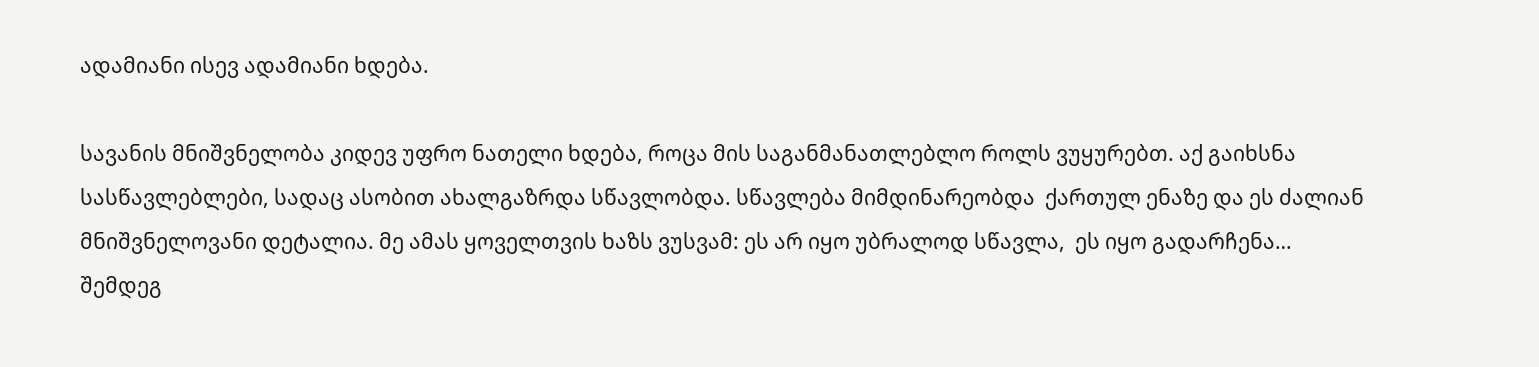ადამიანი ისევ ადამიანი ხდება.

სავანის მნიშვნელობა კიდევ უფრო ნათელი ხდება, როცა მის საგანმანათლებლო როლს ვუყურებთ. აქ გაიხსნა სასწავლებლები, სადაც ასობით ახალგაზრდა სწავლობდა. სწავლება მიმდინარეობდა  ქართულ ენაზე და ეს ძალიან მნიშვნელოვანი დეტალია. მე ამას ყოველთვის ხაზს ვუსვამ: ეს არ იყო უბრალოდ სწავლა,  ეს იყო გადარჩენა… შემდეგ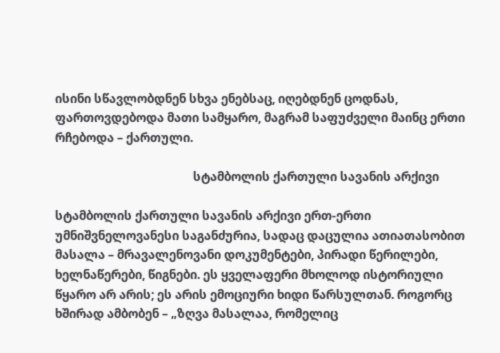ისინი სწავლობდნენ სხვა ენებსაც, იღებდნენ ცოდნას, ფართოვდებოდა მათი სამყარო, მაგრამ საფუძველი მაინც ერთი რჩებოდა – ქართული.

                                              სტამბოლის ქართული სავანის არქივი

სტამბოლის ქართული სავანის არქივი ერთ-ერთი უმნიშვნელოვანესი საგანძურია, სადაც დაცულია ათიათასობით მასალა – მრავალენოვანი დოკუმენტები, პირადი წერილები, ხელნაწერები, წიგნები. ეს ყველაფერი მხოლოდ ისტორიული წყარო არ არის; ეს არის ემოციური ხიდი წარსულთან. როგორც ხშირად ამბობენ – „ზღვა მასალაა, რომელიც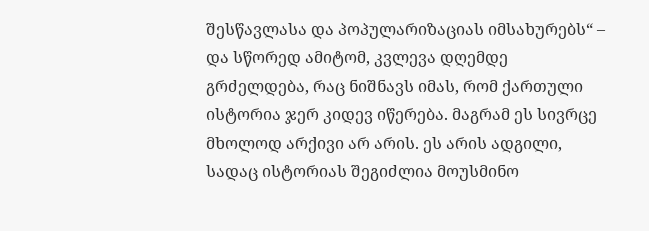შესწავლასა და პოპულარიზაციას იმსახურებს“ – და სწორედ ამიტომ, კვლევა დღემდე გრძელდება, რაც ნიშნავს იმას, რომ ქართული ისტორია ჯერ კიდევ იწერება. მაგრამ ეს სივრცე მხოლოდ არქივი არ არის. ეს არის ადგილი, სადაც ისტორიას შეგიძლია მოუსმინო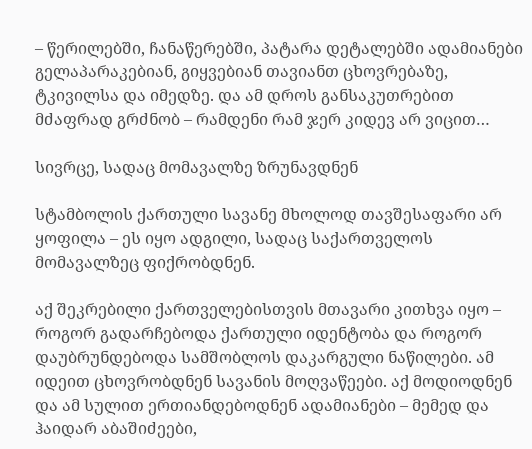– წერილებში, ჩანაწერებში, პატარა დეტალებში ადამიანები გელაპარაკებიან, გიყვებიან თავიანთ ცხოვრებაზე, ტკივილსა და იმედზე. და ამ დროს განსაკუთრებით მძაფრად გრძნობ – რამდენი რამ ჯერ კიდევ არ ვიცით…

სივრცე, სადაც მომავალზე ზრუნავდნენ

სტამბოლის ქართული სავანე მხოლოდ თავშესაფარი არ ყოფილა – ეს იყო ადგილი, სადაც საქართველოს მომავალზეც ფიქრობდნენ.

აქ შეკრებილი ქართველებისთვის მთავარი კითხვა იყო – როგორ გადარჩებოდა ქართული იდენტობა და როგორ დაუბრუნდებოდა სამშობლოს დაკარგული ნაწილები. ამ იდეით ცხოვრობდნენ სავანის მოღვაწეები. აქ მოდიოდნენ და ამ სულით ერთიანდებოდნენ ადამიანები – მემედ და ჰაიდარ აბაშიძეები,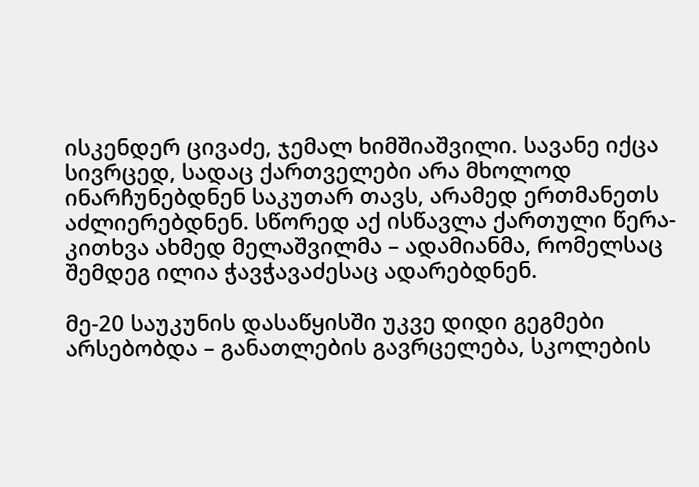ისკენდერ ცივაძე, ჯემალ ხიმშიაშვილი. სავანე იქცა სივრცედ, სადაც ქართველები არა მხოლოდ ინარჩუნებდნენ საკუთარ თავს, არამედ ერთმანეთს აძლიერებდნენ. სწორედ აქ ისწავლა ქართული წერა-კითხვა ახმედ მელაშვილმა – ადამიანმა, რომელსაც შემდეგ ილია ჭავჭავაძესაც ადარებდნენ.

მე-20 საუკუნის დასაწყისში უკვე დიდი გეგმები არსებობდა – განათლების გავრცელება, სკოლების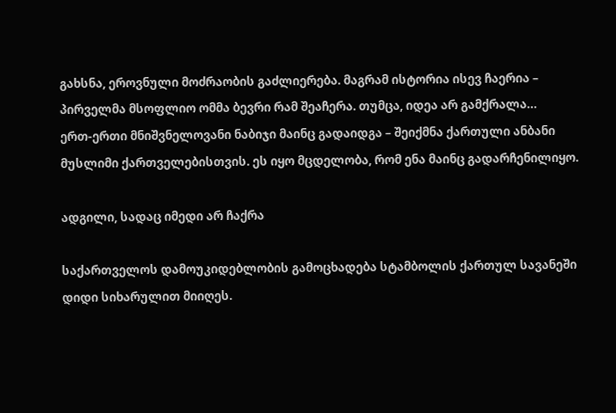გახსნა, ეროვნული მოძრაობის გაძლიერება. მაგრამ ისტორია ისევ ჩაერია – პირველმა მსოფლიო ომმა ბევრი რამ შეაჩერა. თუმცა, იდეა არ გამქრალა…
ერთ-ერთი მნიშვნელოვანი ნაბიჯი მაინც გადაიდგა – შეიქმნა ქართული ანბანი მუსლიმი ქართველებისთვის. ეს იყო მცდელობა, რომ ენა მაინც გადარჩენილიყო.

ადგილი, სადაც იმედი არ ჩაქრა

საქართველოს დამოუკიდებლობის გამოცხადება სტამბოლის ქართულ სავანეში დიდი სიხარულით მიიღეს.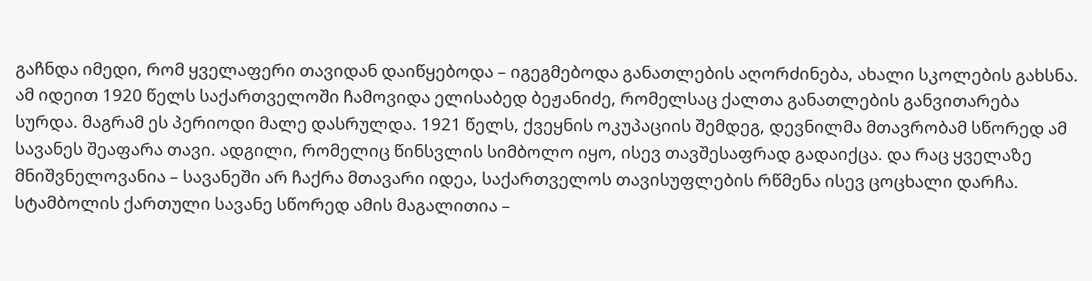გაჩნდა იმედი, რომ ყველაფერი თავიდან დაიწყებოდა – იგეგმებოდა განათლების აღორძინება, ახალი სკოლების გახსნა. ამ იდეით 1920 წელს საქართველოში ჩამოვიდა ელისაბედ ბეჟანიძე, რომელსაც ქალთა განათლების განვითარება სურდა. მაგრამ ეს პერიოდი მალე დასრულდა. 1921 წელს, ქვეყნის ოკუპაციის შემდეგ, დევნილმა მთავრობამ სწორედ ამ სავანეს შეაფარა თავი. ადგილი, რომელიც წინსვლის სიმბოლო იყო, ისევ თავშესაფრად გადაიქცა. და რაც ყველაზე მნიშვნელოვანია – სავანეში არ ჩაქრა მთავარი იდეა, საქართველოს თავისუფლების რწმენა ისევ ცოცხალი დარჩა. სტამბოლის ქართული სავანე სწორედ ამის მაგალითია –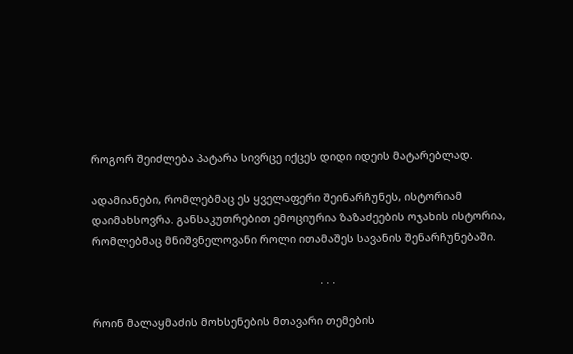როგორ შეიძლება პატარა სივრცე იქცეს დიდი იდეის მატარებლად.

ადამიანები, რომლებმაც ეს ყველაფერი შეინარჩუნეს, ისტორიამ დაიმახსოვრა. განსაკუთრებით ემოციურია ზაზაძეების ოჯახის ისტორია, რომლებმაც მნიშვნელოვანი როლი ითამაშეს სავანის შენარჩუნებაში.

                                                                            . . .

როინ მალაყმაძის მოხსენების მთავარი თემების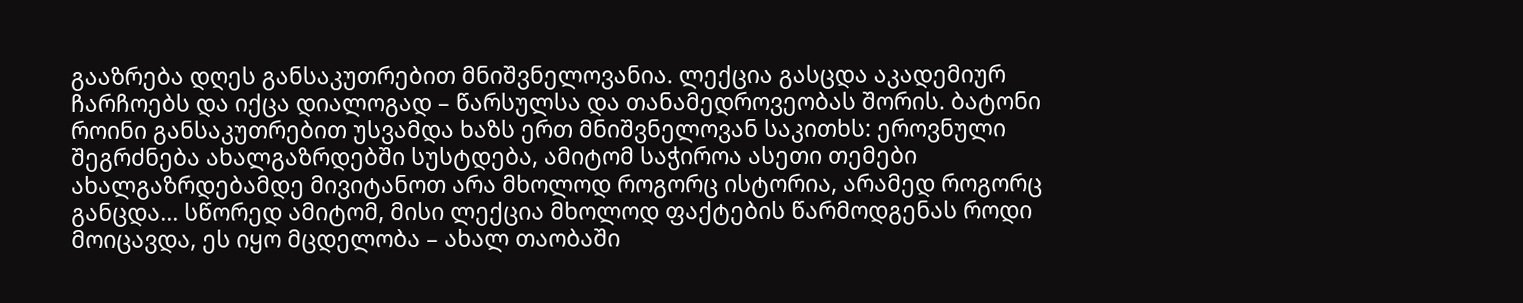გააზრება დღეს განსაკუთრებით მნიშვნელოვანია. ლექცია გასცდა აკადემიურ ჩარჩოებს და იქცა დიალოგად – წარსულსა და თანამედროვეობას შორის. ბატონი როინი განსაკუთრებით უსვამდა ხაზს ერთ მნიშვნელოვან საკითხს: ეროვნული შეგრძნება ახალგაზრდებში სუსტდება, ამიტომ საჭიროა ასეთი თემები ახალგაზრდებამდე მივიტანოთ არა მხოლოდ როგორც ისტორია, არამედ როგორც განცდა… სწორედ ამიტომ, მისი ლექცია მხოლოდ ფაქტების წარმოდგენას როდი მოიცავდა, ეს იყო მცდელობა – ახალ თაობაში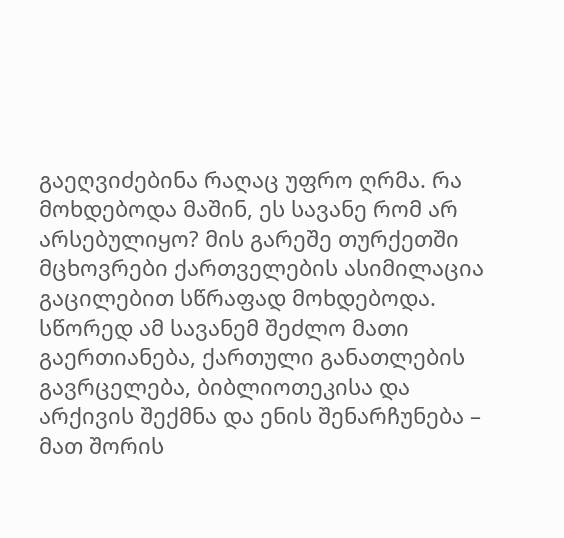გაეღვიძებინა რაღაც უფრო ღრმა. რა მოხდებოდა მაშინ, ეს სავანე რომ არ არსებულიყო? მის გარეშე თურქეთში მცხოვრები ქართველების ასიმილაცია გაცილებით სწრაფად მოხდებოდა. სწორედ ამ სავანემ შეძლო მათი გაერთიანება, ქართული განათლების გავრცელება, ბიბლიოთეკისა და არქივის შექმნა და ენის შენარჩუნება – მათ შორის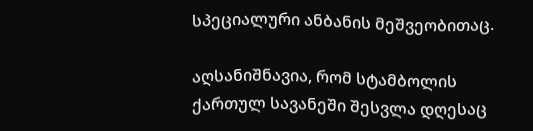სპეციალური ანბანის მეშვეობითაც.

აღსანიშნავია, რომ სტამბოლის ქართულ სავანეში შესვლა დღესაც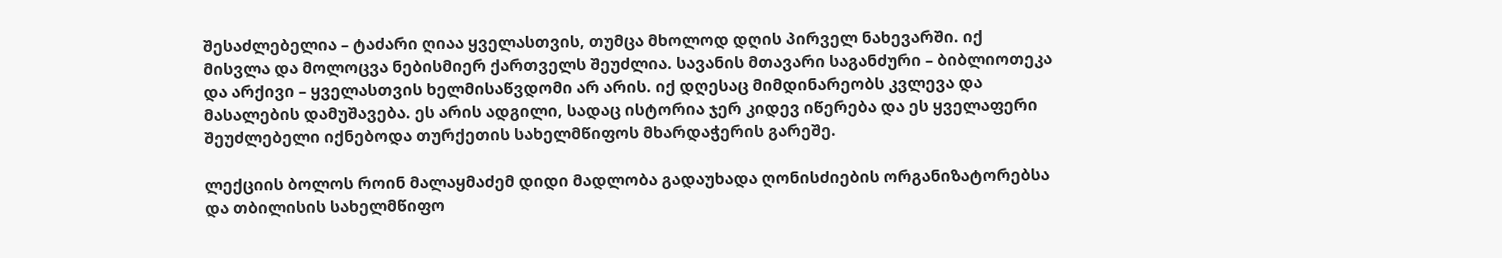შესაძლებელია – ტაძარი ღიაა ყველასთვის, თუმცა მხოლოდ დღის პირველ ნახევარში. იქ მისვლა და მოლოცვა ნებისმიერ ქართველს შეუძლია. სავანის მთავარი საგანძური – ბიბლიოთეკა და არქივი – ყველასთვის ხელმისაწვდომი არ არის. იქ დღესაც მიმდინარეობს კვლევა და მასალების დამუშავება. ეს არის ადგილი, სადაც ისტორია ჯერ კიდევ იწერება და ეს ყველაფერი შეუძლებელი იქნებოდა თურქეთის სახელმწიფოს მხარდაჭერის გარეშე.

ლექციის ბოლოს როინ მალაყმაძემ დიდი მადლობა გადაუხადა ღონისძიების ორგანიზატორებსა და თბილისის სახელმწიფო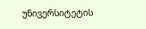უნივერსიტეტის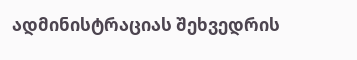ადმინისტრაციას შეხვედრის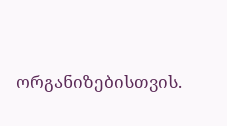ორგანიზებისთვის.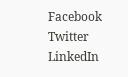Facebook
Twitter
LinkedIn